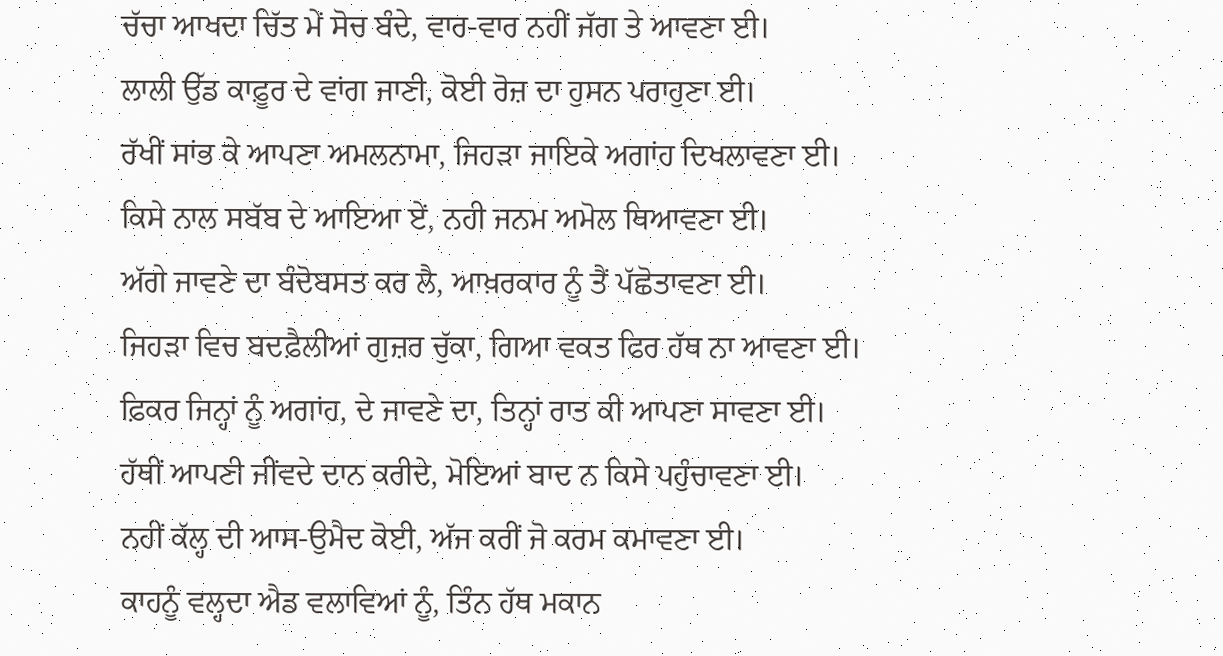ਚੱਚਾ ਆਖਦਾ ਚਿੱਤ ਮੇਂ ਸੋਚ ਬੰਦੇ, ਵਾਰ-ਵਾਰ ਨਹੀਂ ਜੱਗ ਤੇ ਆਵਣਾ ਈ।
ਲਾਲੀ ਉੱਡ ਕਾਫ਼ੂਰ ਦੇ ਵਾਂਗ ਜਾਣੀ, ਕੋਈ ਰੋਜ਼ ਦਾ ਹੁਸਨ ਪਰਾਹੁਣਾ ਈ।
ਰੱਖੀਂ ਸਾਂਭ ਕੇ ਆਪਣਾ ਅਮਲਨਾਮਾ, ਜਿਹੜਾ ਜਾਇਕੇ ਅਗਾਂਹ ਦਿਖਲਾਵਣਾ ਈ।
ਕਿਸੇ ਨਾਲ ਸਬੱਬ ਦੇ ਆਇਆ ਏਂ, ਨਹੀ ਜਨਮ ਅਮੋਲ ਥਿਆਵਣਾ ਈ।
ਅੱਗੇ ਜਾਵਣੇ ਦਾ ਬੰਦੋਬਸਤ ਕਰ ਲੈ, ਆਖ਼ਰਕਾਰ ਨੂੰ ਤੈਂ ਪੱਛੋਤਾਵਣਾ ਈ।
ਜਿਹੜਾ ਵਿਚ ਬਦਫ਼ੈਲੀਆਂ ਗੁਜ਼ਰ ਚੁੱਕਾ, ਗਿਆ ਵਕਤ ਫਿਰ ਹੱਥ ਨਾ ਆਵਣਾ ਈ।
ਫ਼ਿਕਰ ਜਿਨ੍ਹਾਂ ਨੂੰ ਅਗਾਂਹ, ਦੇ ਜਾਵਣੇ ਦਾ, ਤਿਨ੍ਹਾਂ ਰਾਤ ਕੀ ਆਪਣਾ ਸਾਵਣਾ ਈ।
ਹੱਥੀਂ ਆਪਣੀ ਜੀਂਵਦੇ ਦਾਨ ਕਰੀਦੇ, ਮੋਇਆਂ ਬਾਦ ਨ ਕਿਸੇ ਪਹੁੰਚਾਵਣਾ ਈ।
ਨਹੀਂ ਕੱਲ੍ਹ ਦੀ ਆਸ-ਉਮੈਦ ਕੋਈ, ਅੱਜ ਕਰੀਂ ਜੋ ਕਰਮ ਕਮਾਵਣਾ ਈ।
ਕਾਹਨੂੰ ਵਲ੍ਹਦਾ ਐਡ ਵਲਾਵਿਆਂ ਨੂੰ, ਤਿੰਨ ਹੱਥ ਮਕਾਨ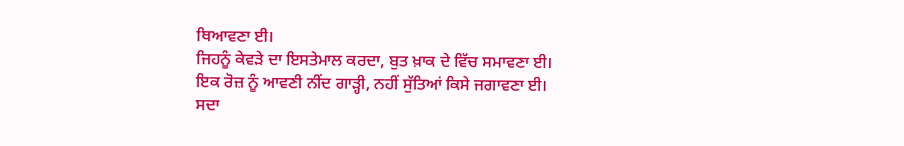ਥਿਆਵਣਾ ਈ।
ਜਿਹਨੂੰ ਕੇਵੜੇ ਦਾ ਇਸਤੇਮਾਲ ਕਰਦਾ, ਬੁਤ ਖ਼ਾਕ ਦੇ ਵਿੱਚ ਸਮਾਵਣਾ ਈ।
ਇਕ ਰੋਜ਼ ਨੂੰ ਆਵਣੀ ਨੀਂਦ ਗਾੜ੍ਹੀ, ਨਹੀਂ ਸੁੱਤਿਆਂ ਕਿਸੇ ਜਗਾਵਣਾ ਈ।
ਸਦਾ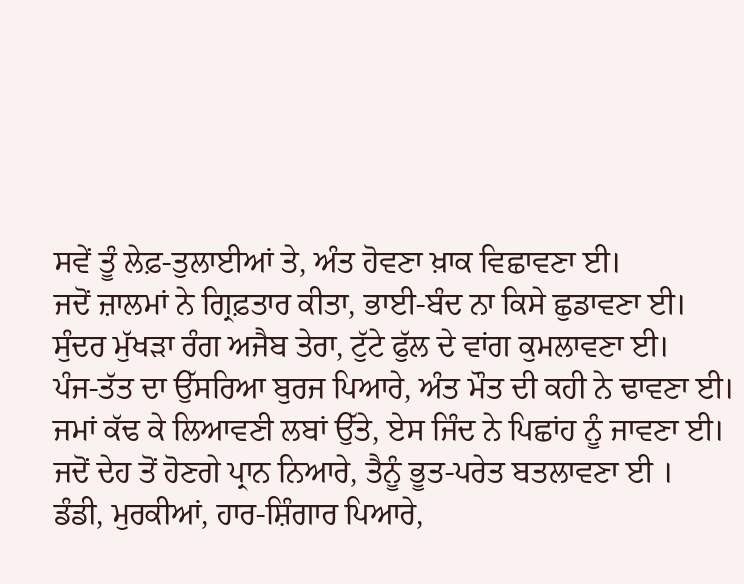ਸਵੇਂ ਤੂੰ ਲੇਫ਼-ਤੁਲਾਈਆਂ ਤੇ, ਅੰਤ ਹੋਵਣਾ ਖ਼ਾਕ ਵਿਛਾਵਣਾ ਈ।
ਜਦੋਂ ਜ਼ਾਲਮਾਂ ਨੇ ਗ੍ਰਿਫ਼ਤਾਰ ਕੀਤਾ, ਭਾਈ-ਬੰਦ ਨਾ ਕਿਸੇ ਛੁਡਾਵਣਾ ਈ।
ਸੁੰਦਰ ਮੁੱਖੜਾ ਰੰਗ ਅਜੈਬ ਤੇਰਾ, ਟੁੱਟੇ ਫੁੱਲ ਦੇ ਵਾਂਗ ਕੁਮਲਾਵਣਾ ਈ।
ਪੰਜ-ਤੱਤ ਦਾ ਉੱਸਰਿਆ ਬੁਰਜ ਪਿਆਰੇ, ਅੰਤ ਮੌਤ ਦੀ ਕਹੀ ਨੇ ਢਾਵਣਾ ਈ।
ਜਮਾਂ ਕੱਢ ਕੇ ਲਿਆਵਣੀ ਲਬਾਂ ਉੱਤੇ, ਏਸ ਜਿੰਦ ਨੇ ਪਿਛਾਂਹ ਨੂੰ ਜਾਵਣਾ ਈ।
ਜਦੋਂ ਦੇਹ ਤੋਂ ਹੋਣਗੇ ਪ੍ਰਾਨ ਨਿਆਰੇ, ਤੈਨੂੰ ਭੂਤ-ਪਰੇਤ ਬਤਲਾਵਣਾ ਈ ।
ਡੰਡੀ, ਮੁਰਕੀਆਂ, ਹਾਰ-ਸ਼ਿੰਗਾਰ ਪਿਆਰੇ,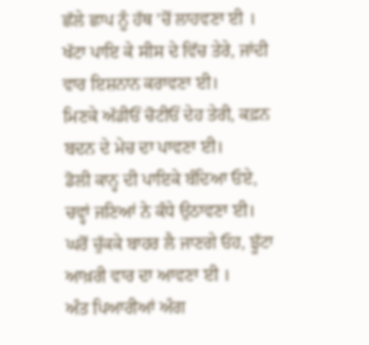ਛੱਲੇ ਛਾਪ ਨੂੰ ਹੱਥ ’ਚੋਂ ਲਾਹਵਣਾ ਈ ।
ਖੱਟਾ ਪਾਇ ਕੇ ਸੀਸ ਦੇ ਵਿੱਚ ਤੇਰੇ, ਜਾਂਦੀ ਵਾਰ ਇਸ਼ਨਾਨ ਕਰਾਵਣਾ ਈ।
ਮਿਣਕੇ ਅੱਡੀਓਂ ਚੋਟੀਓਂ ਦੇਹ ਤੇਰੀ, ਕਫ਼ਨ ਬਦਨ ਦੇ ਮੇਚ ਦਾ ਪਾਵਣਾ ਈ।
ਡੋਲੀ ਕਾਨ੍ਹ ਦੀ ਪਾਇਕੇ ਬੰਦਿਆ ਓਏ, ਚਵ੍ਹਾਂ ਜਣਿਆਂ ਨੇ ਕੰਧੇ ਉਠਾਵਣਾ ਈ।
ਘਰੋਂ ਚੁੱਕਕੇ ਬਾਹਰ ਲੈ ਜਾਣਗੇ ਓਹ, ਝੂੱਟਾ ਆਖ਼ਰੀ ਵਾਰ ਦਾ ਆਵਣਾ ਈ ।
ਅੰਤ ਪਿਆਰੀਆਂ ਅੰਗ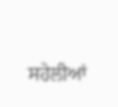ਸਹੇਲੀਆਂ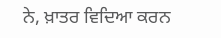ਨੇ, ਖ਼ਾਤਰ ਵਿਦਿਆ ਕਰਨ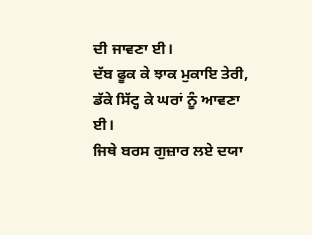ਦੀ ਜਾਵਣਾ ਈ।
ਦੱਬ ਫੂਕ ਕੇ ਝਾਕ ਮੁਕਾਇ ਤੇਰੀ, ਡੱਕੇ ਸਿੱਟ੍ਹ ਕੇ ਘਰਾਂ ਨੂੰ ਆਵਣਾ ਈ।
ਜਿਥੇ ਬਰਸ ਗੁਜ਼ਾਰ ਲਏ ਦਯਾ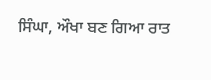ਸਿੰਘਾ, ਔਖਾ ਬਣ ਗਿਆ ਰਾਤ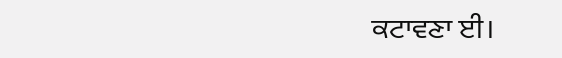ਕਟਾਵਣਾ ਈ।